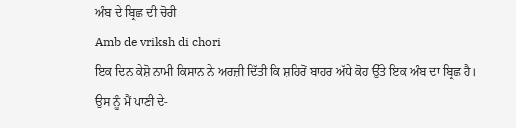ਅੰਬ ਦੇ ਬ੍ਰਿਛ ਦੀ ਚੋਰੀ
Amb de vriksh di chori
ਇਕ ਦਿਨ ਕੇਸ਼ੋ ਨਾਮੀ ਕਿਸਾਨ ਨੇ ਅਰਜ਼ੀ ਦਿੱਤੀ ਕਿ ਸ਼ਹਿਰੋਂ ਬਾਹਰ ਅੱਧੇ ਕੋਹ ਉੱਤੇ ਇਕ ਅੰਬ ਦਾ ਬ੍ਰਿਛ ਹੈ। ਉਸ ਨੂੰ ਮੈਂ ਪਾਣੀ ਦੇ-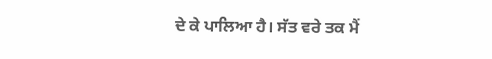ਦੇ ਕੇ ਪਾਲਿਆ ਹੈ। ਸੱਤ ਵਰੇ ਤਕ ਮੈਂ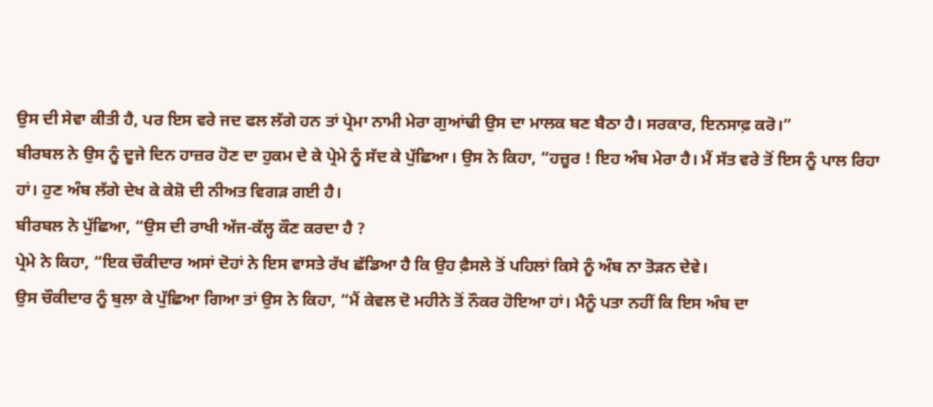ਉਸ ਦੀ ਸੇਵਾ ਕੀਤੀ ਹੈ, ਪਰ ਇਸ ਵਰੇ ਜਦ ਫਲ ਲੱਗੇ ਹਨ ਤਾਂ ਪ੍ਰੇਮਾ ਨਾਮੀ ਮੇਰਾ ਗੁਆਂਢੀ ਉਸ ਦਾ ਮਾਲਕ ਬਣ ਬੈਠਾ ਹੈ। ਸਰਕਾਰ, ਇਨਸਾਫ਼ ਕਰੋ।”
ਬੀਰਬਲ ਨੇ ਉਸ ਨੂੰ ਦੂਜੇ ਦਿਨ ਹਾਜ਼ਰ ਹੋਣ ਦਾ ਹੁਕਮ ਦੇ ਕੇ ਪ੍ਰੇਮੇ ਨੂੰ ਸੱਦ ਕੇ ਪੁੱਛਿਆ। ਉਸ ਨੇ ਕਿਹਾ, “ਹਜ਼ੂਰ ! ਇਹ ਅੰਬ ਮੇਰਾ ਹੈ। ਮੈਂ ਸੱਤ ਵਰੇ ਤੋਂ ਇਸ ਨੂੰ ਪਾਲ ਰਿਹਾ ਹਾਂ। ਹੁਣ ਅੰਬ ਲੱਗੇ ਦੇਖ ਕੇ ਕੇਸ਼ੋ ਦੀ ਨੀਅਤ ਵਿਗੜ ਗਈ ਹੈ।
ਬੀਰਬਲ ਨੇ ਪੁੱਛਿਆ, “ਉਸ ਦੀ ਰਾਖੀ ਅੱਜ-ਕੱਲ੍ਹ ਕੌਣ ਕਰਦਾ ਹੈ ?
ਪ੍ਰੇਮੇ ਨੇ ਕਿਹਾ, “ਇਕ ਚੌਕੀਦਾਰ ਅਸਾਂ ਦੋਹਾਂ ਨੇ ਇਸ ਵਾਸਤੇ ਰੱਖ ਛੱਡਿਆ ਹੈ ਕਿ ਉਹ ਫ਼ੈਸਲੇ ਤੋਂ ਪਹਿਲਾਂ ਕਿਸੇ ਨੂੰ ਅੰਬ ਨਾ ਤੋੜਨ ਦੇਵੇ।
ਉਸ ਚੌਕੀਦਾਰ ਨੂੰ ਬੁਲਾ ਕੇ ਪੁੱਛਿਆ ਗਿਆ ਤਾਂ ਉਸ ਨੇ ਕਿਹਾ, “ਮੈਂ ਕੇਵਲ ਦੋ ਮਹੀਨੇ ਤੋਂ ਨੌਕਰ ਹੋਇਆ ਹਾਂ। ਮੈਨੂੰ ਪਤਾ ਨਹੀਂ ਕਿ ਇਸ ਅੰਬ ਦਾ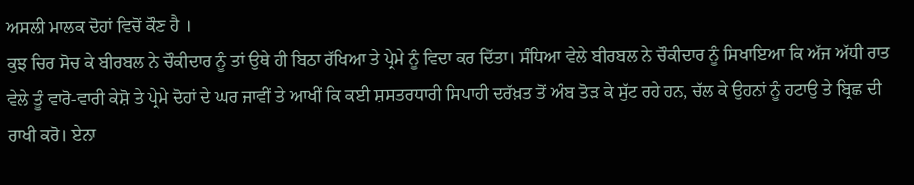ਅਸਲੀ ਮਾਲਕ ਦੋਹਾਂ ਵਿਚੋਂ ਕੌਣ ਹੈ ।
ਕੁਝ ਚਿਰ ਸੋਚ ਕੇ ਬੀਰਬਲ ਨੇ ਚੌਕੀਦਾਰ ਨੂੰ ਤਾਂ ਉਥੇ ਹੀ ਬਿਠਾ ਰੱਖਿਆ ਤੇ ਪ੍ਰੇਮੇ ਨੂੰ ਵਿਦਾ ਕਰ ਦਿੱਤਾ। ਸੰਧਿਆ ਵੇਲੇ ਬੀਰਬਲ ਨੇ ਚੌਕੀਦਾਰ ਨੂੰ ਸਿਖਾਇਆ ਕਿ ਅੱਜ ਅੱਧੀ ਰਾਤ ਵੇਲੇ ਤੂੰ ਵਾਰੋ-ਵਾਰੀ ਕੇਸ਼ੋ ਤੇ ਪ੍ਰੇਮੇ ਦੋਹਾਂ ਦੇ ਘਰ ਜਾਵੀਂ ਤੇ ਆਖੀਂ ਕਿ ਕਈ ਸ਼ਸਤਰਧਾਰੀ ਸਿਪਾਹੀ ਦਰੱਖ਼ਤ ਤੋਂ ਅੰਬ ਤੋੜ ਕੇ ਸੁੱਟ ਰਹੇ ਹਨ, ਚੱਲ ਕੇ ਉਹਨਾਂ ਨੂੰ ਹਟਾਉ ਤੇ ਬ੍ਰਿਛ ਦੀ ਰਾਖੀ ਕਰੋ। ਏਨਾ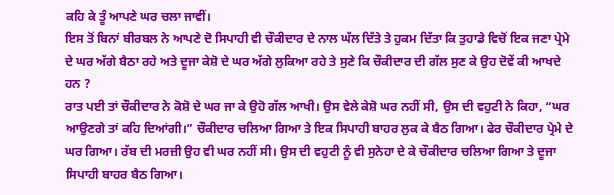ਕਹਿ ਕੇ ਤੂੰ ਆਪਣੇ ਘਰ ਚਲਾ ਜਾਵੀਂ।
ਇਸ ਤੋਂ ਬਿਨਾਂ ਬੀਰਬਲ ਨੇ ਆਪਣੇ ਦੋ ਸਿਪਾਹੀ ਵੀ ਚੌਕੀਦਾਰ ਦੇ ਨਾਲ ਘੱਲ ਦਿੱਤੇ ਤੇ ਹੁਕਮ ਦਿੱਤਾ ਕਿ ਤੁਹਾਡੇ ਵਿਚੋਂ ਇਕ ਜਣਾ ਪ੍ਰੇਮੇ ਦੇ ਘਰ ਅੱਗੇ ਬੈਠਾ ਰਹੇ ਅਤੇ ਦੂਜਾ ਕੇਸ਼ੋ ਦੇ ਘਰ ਅੱਗੇ ਲੁਕਿਆ ਰਹੇ ਤੇ ਸੁਣੇ ਕਿ ਚੌਕੀਦਾਰ ਦੀ ਗੱਲ ਸੁਣ ਕੇ ਉਹ ਦੋਵੇਂ ਕੀ ਆਖਦੇ ਹਨ ?
ਰਾਤ ਪਈ ਤਾਂ ਚੌਕੀਦਾਰ ਨੇ ਕੋਸ਼ੋ ਦੇ ਘਰ ਜਾ ਕੇ ਉਹੋ ਗੱਲ ਆਖੀ। ਉਸ ਵੇਲੇ ਕੇਸ਼ੋ ਘਰ ਨਹੀਂ ਸੀ, ਉਸ ਦੀ ਵਹੁਟੀ ਨੇ ਕਿਹਾ, “ਘਰ ਆਉਣਗੇ ਤਾਂ ਕਹਿ ਦਿਆਂਗੀ।” ਚੌਕੀਦਾਰ ਚਲਿਆ ਗਿਆ ਤੇ ਇਕ ਸਿਪਾਹੀ ਬਾਹਰ ਲੁਕ ਕੇ ਬੈਠ ਗਿਆ। ਫੇਰ ਚੌਕੀਦਾਰ ਪ੍ਰੇਮੇ ਦੇ ਘਰ ਗਿਆ। ਰੱਬ ਦੀ ਮਰਜ਼ੀ ਉਹ ਵੀ ਘਰ ਨਹੀਂ ਸੀ। ਉਸ ਦੀ ਵਹੁਟੀ ਨੂੰ ਵੀ ਸੁਨੇਹਾ ਦੇ ਕੇ ਚੌਕੀਦਾਰ ਚਲਿਆ ਗਿਆ ਤੇ ਦੂਜਾ ਸਿਪਾਹੀ ਬਾਹਰ ਬੈਠ ਗਿਆ।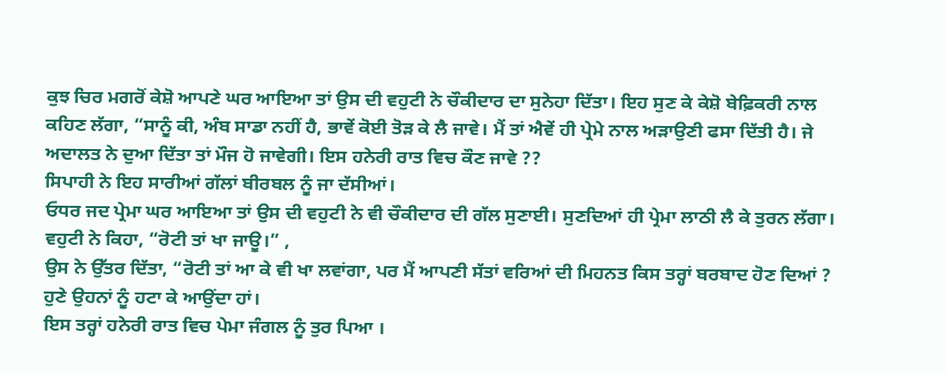ਕੁਝ ਚਿਰ ਮਗਰੋਂ ਕੇਸ਼ੋ ਆਪਣੇ ਘਰ ਆਇਆ ਤਾਂ ਉਸ ਦੀ ਵਹੁਟੀ ਨੇ ਚੌਕੀਦਾਰ ਦਾ ਸੁਨੇਹਾ ਦਿੱਤਾ। ਇਹ ਸੁਣ ਕੇ ਕੇਸ਼ੋ ਬੇਫ਼ਿਕਰੀ ਨਾਲ ਕਹਿਣ ਲੱਗਾ, “ਸਾਨੂੰ ਕੀ, ਅੰਬ ਸਾਡਾ ਨਹੀਂ ਹੈ, ਭਾਵੇਂ ਕੋਈ ਤੋੜ ਕੇ ਲੈ ਜਾਵੇ। ਮੈਂ ਤਾਂ ਐਵੇਂ ਹੀ ਪ੍ਰੇਮੇ ਨਾਲ ਅੜਾਉਣੀ ਫਸਾ ਦਿੱਤੀ ਹੈ। ਜੇ ਅਦਾਲਤ ਨੇ ਦੁਆ ਦਿੱਤਾ ਤਾਂ ਮੌਜ ਹੋ ਜਾਵੇਗੀ। ਇਸ ਹਨੇਰੀ ਰਾਤ ਵਿਚ ਕੌਣ ਜਾਵੇ ??
ਸਿਪਾਹੀ ਨੇ ਇਹ ਸਾਰੀਆਂ ਗੱਲਾਂ ਬੀਰਬਲ ਨੂੰ ਜਾ ਦੱਸੀਆਂ।
ਓਧਰ ਜਦ ਪ੍ਰੇਮਾ ਘਰ ਆਇਆ ਤਾਂ ਉਸ ਦੀ ਵਹੁਟੀ ਨੇ ਵੀ ਚੌਕੀਦਾਰ ਦੀ ਗੱਲ ਸੁਣਾਈ। ਸੁਣਦਿਆਂ ਹੀ ਪ੍ਰੇਮਾ ਲਾਠੀ ਲੈ ਕੇ ਤੁਰਨ ਲੱਗਾ। ਵਹੁਟੀ ਨੇ ਕਿਹਾ, “ਰੋਟੀ ਤਾਂ ਖਾ ਜਾਊ।” ,
ਉਸ ਨੇ ਉੱਤਰ ਦਿੱਤਾ, “ਰੋਟੀ ਤਾਂ ਆ ਕੇ ਵੀ ਖਾ ਲਵਾਂਗਾ, ਪਰ ਮੈਂ ਆਪਣੀ ਸੱਤਾਂ ਵਰਿਆਂ ਦੀ ਮਿਹਨਤ ਕਿਸ ਤਰ੍ਹਾਂ ਬਰਬਾਦ ਹੋਣ ਦਿਆਂ ? ਹੁਣੇ ਉਹਨਾਂ ਨੂੰ ਹਟਾ ਕੇ ਆਉਂਦਾ ਹਾਂ।
ਇਸ ਤਰ੍ਹਾਂ ਹਨੇਰੀ ਰਾਤ ਵਿਚ ਪੇਮਾ ਜੰਗਲ ਨੂੰ ਤੁਰ ਪਿਆ ।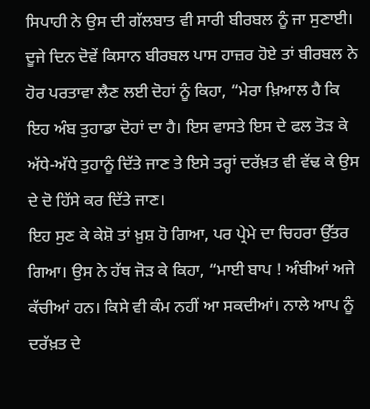ਸਿਪਾਹੀ ਨੇ ਉਸ ਦੀ ਗੱਲਬਾਤ ਵੀ ਸਾਰੀ ਬੀਰਬਲ ਨੂੰ ਜਾ ਸੁਣਾਈ।
ਦੂਜੇ ਦਿਨ ਦੋਵੇਂ ਕਿਸਾਨ ਬੀਰਬਲ ਪਾਸ ਹਾਜ਼ਰ ਹੋਏ ਤਾਂ ਬੀਰਬਲ ਨੇ ਹੋਰ ਪਰਤਾਵਾ ਲੈਣ ਲਈ ਦੋਹਾਂ ਨੂੰ ਕਿਹਾ, “ਮੇਰਾ ਖ਼ਿਆਲ ਹੈ ਕਿ ਇਹ ਅੰਬ ਤੁਹਾਡਾ ਦੋਹਾਂ ਦਾ ਹੈ। ਇਸ ਵਾਸਤੇ ਇਸ ਦੇ ਫਲ ਤੋੜ ਕੇ ਅੱਧੇ-ਅੱਧੇ ਤੁਹਾਨੂੰ ਦਿੱਤੇ ਜਾਣ ਤੇ ਇਸੇ ਤਰ੍ਹਾਂ ਦਰੱਖ਼ਤ ਵੀ ਵੱਢ ਕੇ ਉਸ ਦੇ ਦੋ ਹਿੱਸੇ ਕਰ ਦਿੱਤੇ ਜਾਣ।
ਇਹ ਸੁਣ ਕੇ ਕੇਸ਼ੋ ਤਾਂ ਖ਼ੁਸ਼ ਹੋ ਗਿਆ, ਪਰ ਪ੍ਰੇਮੇ ਦਾ ਚਿਹਰਾ ਉੱਤਰ ਗਿਆ। ਉਸ ਨੇ ਹੱਥ ਜੋੜ ਕੇ ਕਿਹਾ, “ਮਾਈ ਬਾਪ ! ਅੰਬੀਆਂ ਅਜੇ ਕੱਚੀਆਂ ਹਨ। ਕਿਸੇ ਵੀ ਕੰਮ ਨਹੀਂ ਆ ਸਕਦੀਆਂ। ਨਾਲੇ ਆਪ ਨੂੰ ਦਰੱਖ਼ਤ ਦੇ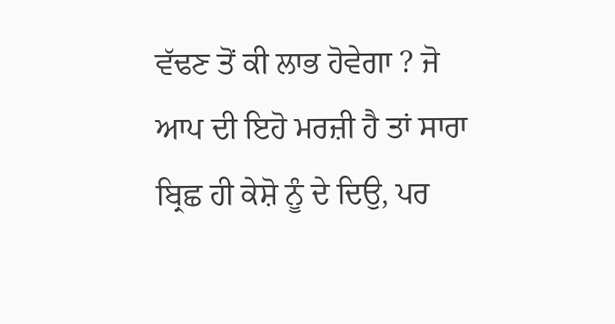ਵੱਢਣ ਤੋਂ ਕੀ ਲਾਭ ਹੋਵੇਗਾ ? ਜੋ ਆਪ ਦੀ ਇਹੋ ਮਰਜ਼ੀ ਹੈ ਤਾਂ ਸਾਰਾ ਬ੍ਰਿਛ ਹੀ ਕੇਸ਼ੋ ਨੂੰ ਦੇ ਦਿਉ, ਪਰ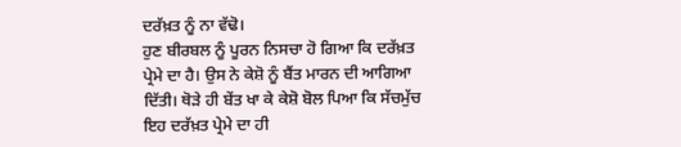ਦਰੱਖ਼ਤ ਨੂੰ ਨਾ ਵੱਢੋ।
ਹੁਣ ਬੀਰਬਲ ਨੂੰ ਪੂਰਨ ਨਿਸਚਾ ਹੋ ਗਿਆ ਕਿ ਦਰੱਖ਼ਤ ਪ੍ਰੇਮੇ ਦਾ ਹੈ। ਉਸ ਨੇ ਕੇਸ਼ੋ ਨੂੰ ਬੈਂਤ ਮਾਰਨ ਦੀ ਆਗਿਆ ਦਿੱਤੀ। ਥੋੜੇ ਹੀ ਬੇਂਤ ਖਾ ਕੇ ਕੇਸ਼ੋ ਬੋਲ ਪਿਆ ਕਿ ਸੱਚਮੁੱਚ ਇਹ ਦਰੱਖ਼ਤ ਪ੍ਰੇਮੇ ਦਾ ਹੀ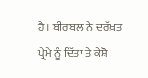ਹੈ। ਬੀਰਬਲ ਨੇ ਦਰੱਖ਼ਤ ਪ੍ਰੇਮੇ ਨੂੰ ਦਿੱਤਾ ਤੇ ਕੇਸ਼ੋ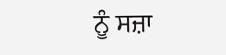ਨੂੰ ਸਜ਼ਾ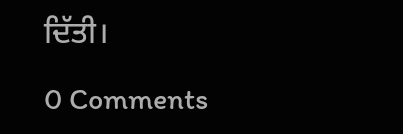ਦਿੱਤੀ।

0 Comments